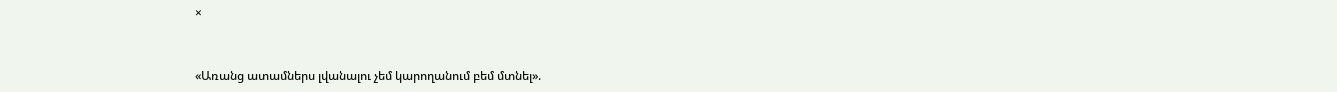×


«Առանց ատամներս լվանալու չեմ կարողանում բեմ մտնել».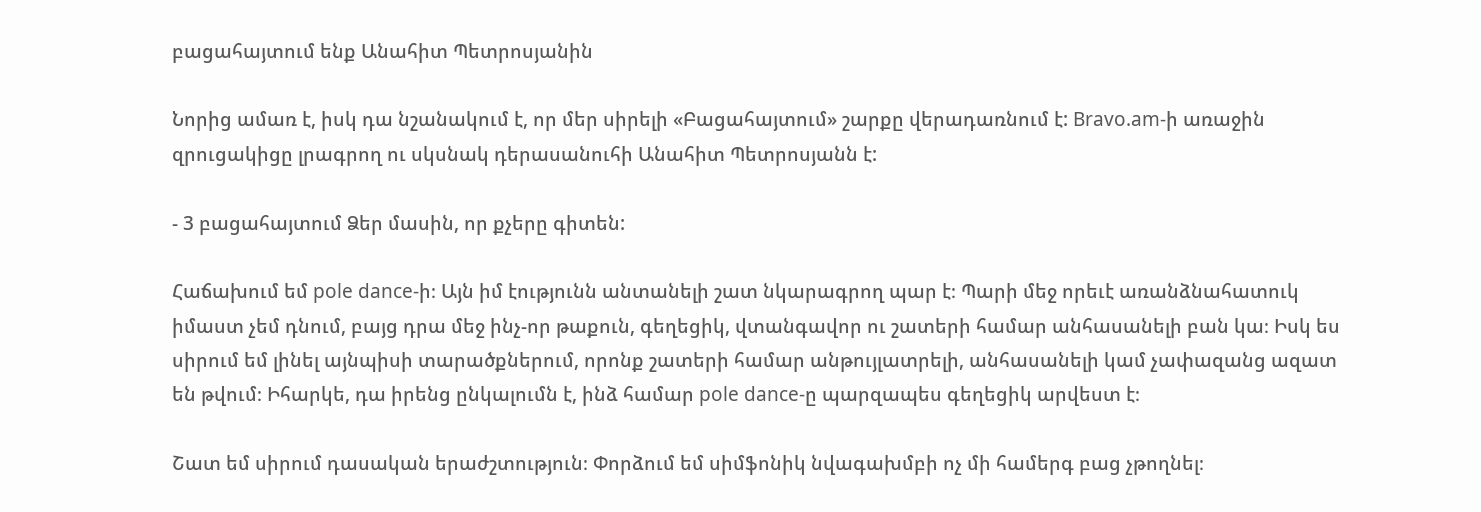բացահայտում ենք Անահիտ Պետրոսյանին

Նորից ամառ է, իսկ դա նշանակում է, որ մեր սիրելի «Բացահայտում» շարքը վերադառնում է: Bravo.am-ի առաջին զրուցակիցը լրագրող ու սկսնակ դերասանուհի Անահիտ Պետրոսյանն է:

- 3 բացահայտում Ձեր մասին, որ քչերը գիտեն:

Հաճախում եմ pole dance-ի։ Այն իմ էությունն անտանելի շատ նկարագրող պար է։ Պարի մեջ որեւէ առանձնահատուկ իմաստ չեմ դնում, բայց դրա մեջ ինչ-որ թաքուն, գեղեցիկ, վտանգավոր ու շատերի համար անհասանելի բան կա։ Իսկ ես սիրում եմ լինել այնպիսի տարածքներում, որոնք շատերի համար անթույլատրելի, անհասանելի կամ չափազանց ազատ են թվում։ Իհարկե, դա իրենց ընկալումն է, ինձ համար pole dance-ը պարզապես գեղեցիկ արվեստ է։

Շատ եմ սիրում դասական երաժշտություն։ Փորձում եմ սիմֆոնիկ նվագախմբի ոչ մի համերգ բաց չթողնել։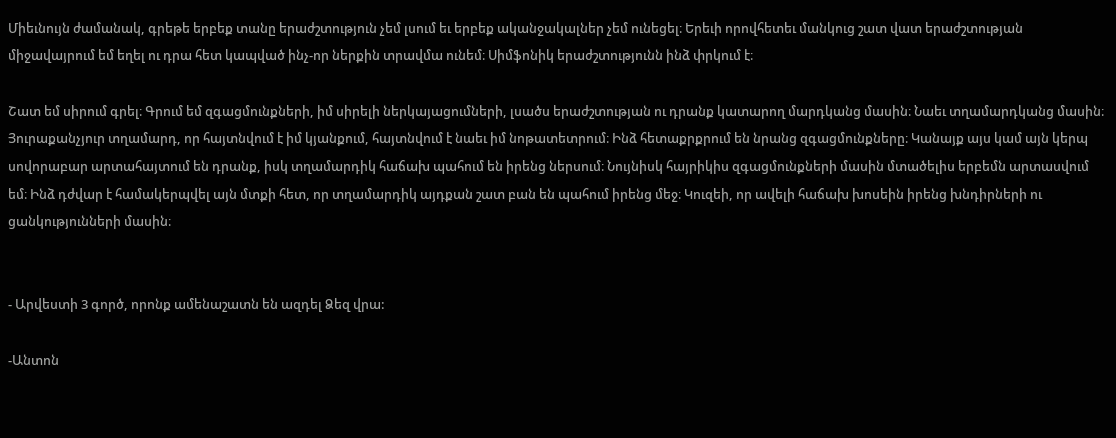Միեւնույն ժամանակ, գրեթե երբեք տանը երաժշտություն չեմ լսում եւ երբեք ականջակալներ չեմ ունեցել։ Երեւի որովհետեւ մանկուց շատ վատ երաժշտության միջավայրում եմ եղել ու դրա հետ կապված ինչ-որ ներքին տրավմա ունեմ։ Սիմֆոնիկ երաժշտությունն ինձ փրկում է։

Շատ եմ սիրում գրել։ Գրում եմ զգացմունքների, իմ սիրելի ներկայացումների, լսածս երաժշտության ու դրանք կատարող մարդկանց մասին։ Նաեւ տղամարդկանց մասին։ Յուրաքանչյուր տղամարդ, որ հայտնվում է իմ կյանքում, հայտնվում է նաեւ իմ նոթատետրում։ Ինձ հետաքրքրում են նրանց զգացմունքները։ Կանայք այս կամ այն կերպ սովորաբար արտահայտում են դրանք, իսկ տղամարդիկ հաճախ պահում են իրենց ներսում։ Նույնիսկ հայրիկիս զգացմունքների մասին մտածելիս երբեմն արտասվում եմ։ Ինձ դժվար է համակերպվել այն մտքի հետ, որ տղամարդիկ այդքան շատ բան են պահում իրենց մեջ։ Կուզեի, որ ավելի հաճախ խոսեին իրենց խնդիրների ու ցանկությունների մասին։


- Արվեստի 3 գործ, որոնք ամենաշատն են ազդել Ձեզ վրա:

-Անտոն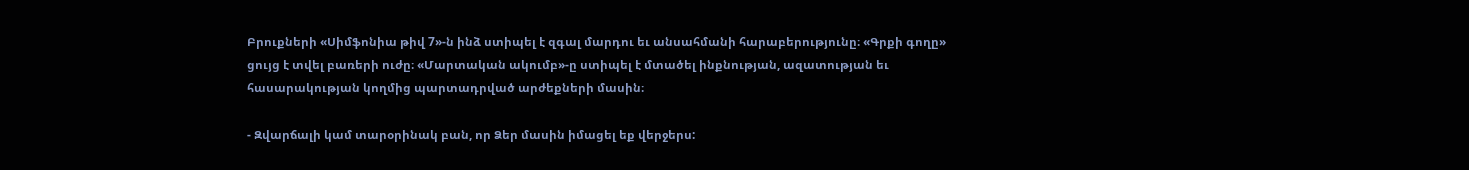Բրուքների «Սիմֆոնիա թիվ 7»-ն ինձ ստիպել է զգալ մարդու եւ անսահմանի հարաբերությունը։ «Գրքի գողը» ցույց է տվել բառերի ուժը։ «Մարտական ակումբ»-ը ստիպել է մտածել ինքնության, ազատության եւ հասարակության կողմից պարտադրված արժեքների մասին։

- Զվարճալի կամ տարօրինակ բան, որ Ձեր մասին իմացել եք վերջերս: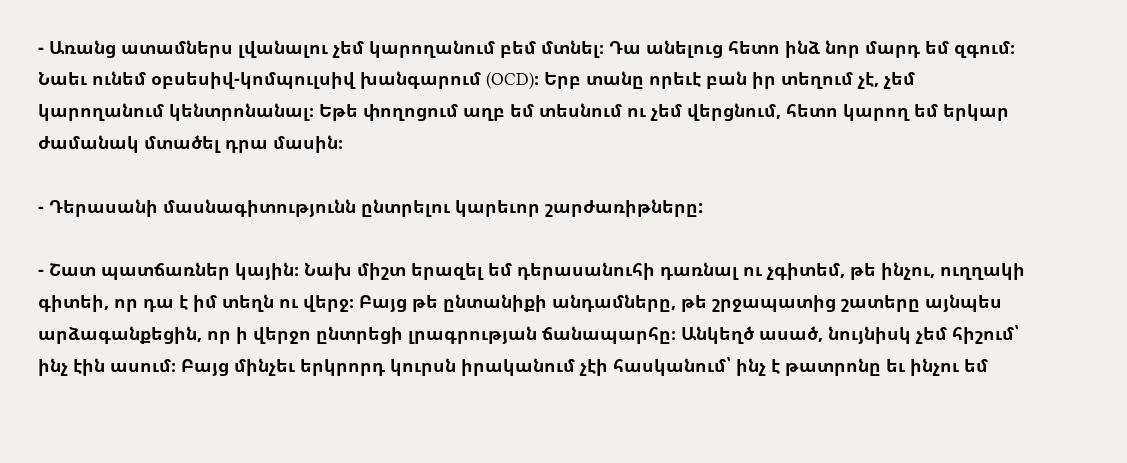- Առանց ատամներս լվանալու չեմ կարողանում բեմ մտնել։ Դա անելուց հետո ինձ նոր մարդ եմ զգում։ Նաեւ ունեմ օբսեսիվ-կոմպուլսիվ խանգարում (OCD)։ Երբ տանը որեւէ բան իր տեղում չէ, չեմ կարողանում կենտրոնանալ։ Եթե փողոցում աղբ եմ տեսնում ու չեմ վերցնում, հետո կարող եմ երկար ժամանակ մտածել դրա մասին։

- Դերասանի մասնագիտությունն ընտրելու կարեւոր շարժառիթները:

- Շատ պատճառներ կային։ Նախ միշտ երազել եմ դերասանուհի դառնալ ու չգիտեմ, թե ինչու, ուղղակի գիտեի, որ դա է իմ տեղն ու վերջ։ Բայց թե ընտանիքի անդամները, թե շրջապատից շատերը այնպես արձագանքեցին, որ ի վերջո ընտրեցի լրագրության ճանապարհը։ Անկեղծ ասած, նույնիսկ չեմ հիշում՝ ինչ էին ասում։ Բայց մինչեւ երկրորդ կուրսն իրականում չէի հասկանում՝ ինչ է թատրոնը եւ ինչու եմ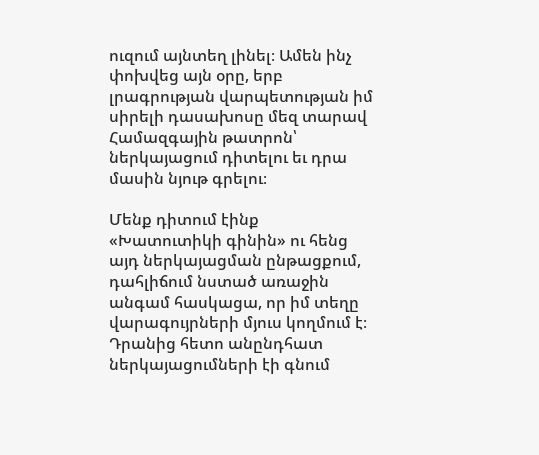ուզում այնտեղ լինել։ Ամեն ինչ փոխվեց այն օրը, երբ լրագրության վարպետության իմ սիրելի դասախոսը մեզ տարավ Համազգային թատրոն՝ ներկայացում դիտելու եւ դրա մասին նյութ գրելու։

Մենք դիտում էինք «Խատուտիկի գինին» ու հենց այդ ներկայացման ընթացքում, դահլիճում նստած առաջին անգամ հասկացա, որ իմ տեղը վարագույրների մյուս կողմում է։ Դրանից հետո անընդհատ ներկայացումների էի գնում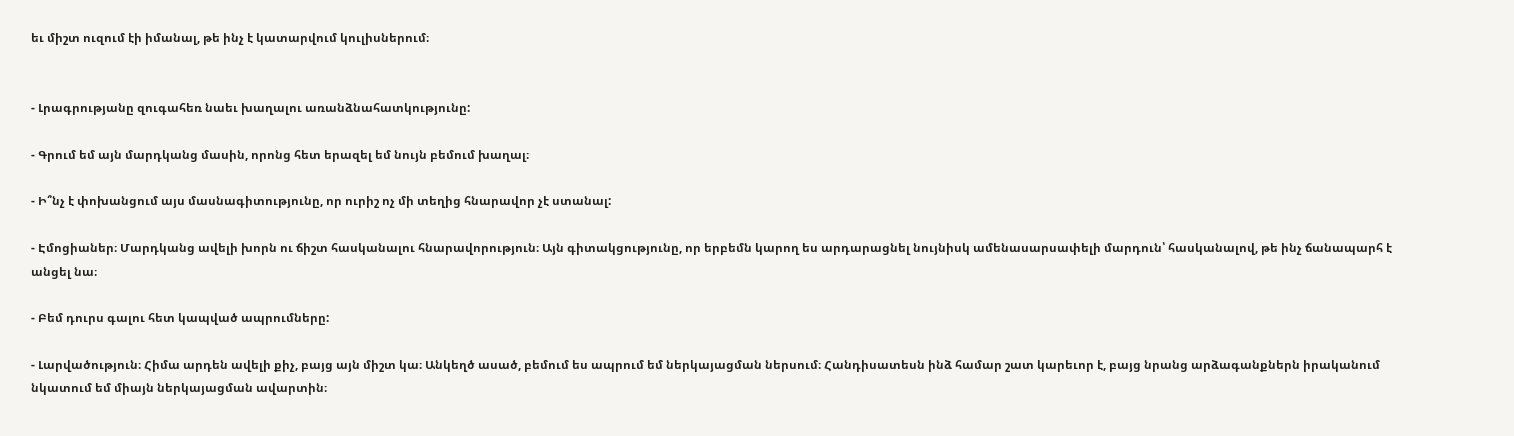եւ միշտ ուզում էի իմանալ, թե ինչ է կատարվում կուլիսներում։


- Լրագրությանը զուգահեռ նաեւ խաղալու առանձնահատկությունը:

- Գրում եմ այն մարդկանց մասին, որոնց հետ երազել եմ նույն բեմում խաղալ։

- Ի՞նչ է փոխանցում այս մասնագիտությունը, որ ուրիշ ոչ մի տեղից հնարավոր չէ ստանալ:

- Էմոցիաներ։ Մարդկանց ավելի խորն ու ճիշտ հասկանալու հնարավորություն։ Այն գիտակցությունը, որ երբեմն կարող ես արդարացնել նույնիսկ ամենասարսափելի մարդուն՝ հասկանալով, թե ինչ ճանապարհ է անցել նա։

- Բեմ դուրս գալու հետ կապված ապրումները:

- Լարվածություն։ Հիմա արդեն ավելի քիչ, բայց այն միշտ կա։ Անկեղծ ասած, բեմում ես ապրում եմ ներկայացման ներսում։ Հանդիսատեսն ինձ համար շատ կարեւոր է, բայց նրանց արձագանքներն իրականում նկատում եմ միայն ներկայացման ավարտին։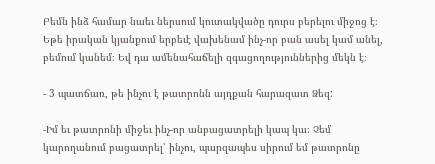Բեմն ինձ համար նաեւ ներսում կուտակվածը դուրս բերելու միջոց է։ Եթե իրական կյանքում երբեւէ վախենամ ինչ-որ բան ասել կամ անել, բեմում կանեմ։ Եվ դա ամենահաճելի զգացողություններից մեկն է։

- 3 պատճառ, թե ինչու է թատրոնն այդքան հարազատ Ձեզ:

-Իմ եւ թատրոնի միջեւ ինչ-որ անբացատրելի կապ կա։ Չեմ կարողանում բացատրել՝ ինչու, պարզապես սիրում եմ թատրոնը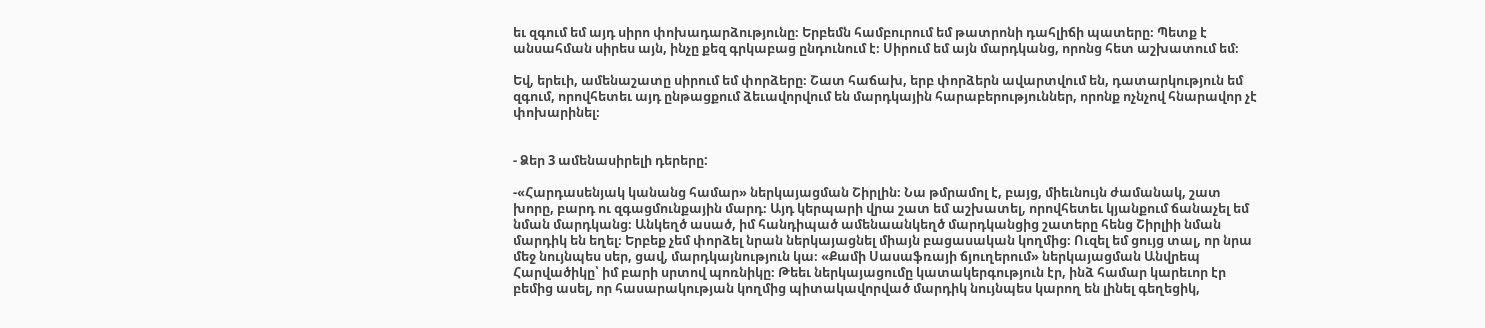եւ զգում եմ այդ սիրո փոխադարձությունը։ Երբեմն համբուրում եմ թատրոնի դահլիճի պատերը։ Պետք է անսահման սիրես այն, ինչը քեզ գրկաբաց ընդունում է։ Սիրում եմ այն մարդկանց, որոնց հետ աշխատում եմ։

Եվ, երեւի, ամենաշատը սիրում եմ փորձերը։ Շատ հաճախ, երբ փորձերն ավարտվում են, դատարկություն եմ զգում, որովհետեւ այդ ընթացքում ձեւավորվում են մարդկային հարաբերություններ, որոնք ոչնչով հնարավոր չէ փոխարինել։


- Ձեր 3 ամենասիրելի դերերը:

-«Հարդասենյակ կանանց համար» ներկայացման Շիրլին։ Նա թմրամոլ է, բայց, միեւնույն ժամանակ, շատ խորը, բարդ ու զգացմունքային մարդ։ Այդ կերպարի վրա շատ եմ աշխատել, որովհետեւ կյանքում ճանաչել եմ նման մարդկանց։ Անկեղծ ասած, իմ հանդիպած ամենաանկեղծ մարդկանցից շատերը հենց Շիրլիի նման մարդիկ են եղել։ Երբեք չեմ փորձել նրան ներկայացնել միայն բացասական կողմից։ Ուզել եմ ցույց տալ, որ նրա մեջ նույնպես սեր, ցավ, մարդկայնություն կա։ «Քամի Սասաֆռայի ճյուղերում» ներկայացման Անվրեպ Հարվածիկը՝ իմ բարի սրտով պոռնիկը։ Թեեւ ներկայացումը կատակերգություն էր, ինձ համար կարեւոր էր բեմից ասել, որ հասարակության կողմից պիտակավորված մարդիկ նույնպես կարող են լինել գեղեցիկ,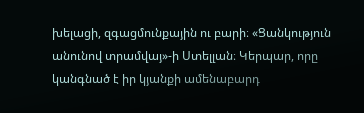խելացի, զգացմունքային ու բարի։ «Ցանկություն անունով տրամվայ»-ի Ստելլան։ Կերպար, որը կանգնած է իր կյանքի ամենաբարդ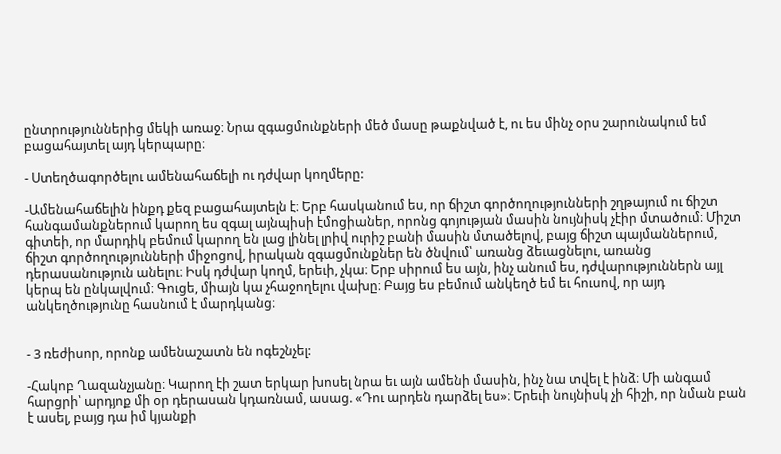ընտրություններից մեկի առաջ։ Նրա զգացմունքների մեծ մասը թաքնված է, ու ես մինչ օրս շարունակում եմ բացահայտել այդ կերպարը։

- Ստեղծագործելու ամենահաճելի ու դժվար կողմերը:

-Ամենահաճելին ինքդ քեզ բացահայտելն է։ Երբ հասկանում ես, որ ճիշտ գործողությունների շղթայում ու ճիշտ հանգամանքներում կարող ես զգալ այնպիսի էմոցիաներ, որոնց գոյության մասին նույնիսկ չէիր մտածում։ Միշտ գիտեի, որ մարդիկ բեմում կարող են լաց լինել լրիվ ուրիշ բանի մասին մտածելով, բայց ճիշտ պայմաններում, ճիշտ գործողությունների միջոցով, իրական զգացմունքներ են ծնվում՝ առանց ձեւացնելու, առանց դերասանություն անելու։ Իսկ դժվար կողմ, երեւի, չկա։ Երբ սիրում ես այն, ինչ անում ես, դժվարություններն այլ կերպ են ընկալվում։ Գուցե, միայն կա չհաջողելու վախը։ Բայց ես բեմում անկեղծ եմ եւ հուսով, որ այդ անկեղծությունը հասնում է մարդկանց։


- 3 ռեժիսոր, որոնք ամենաշատն են ոգեշնչել:

-Հակոբ Ղազանչյանը։ Կարող էի շատ երկար խոսել նրա եւ այն ամենի մասին, ինչ նա տվել է ինձ։ Մի անգամ հարցրի՝ արդյոք մի օր դերասան կդառնամ, ասաց. «Դու արդեն դարձել ես»։ Երեւի նույնիսկ չի հիշի, որ նման բան է ասել, բայց դա իմ կյանքի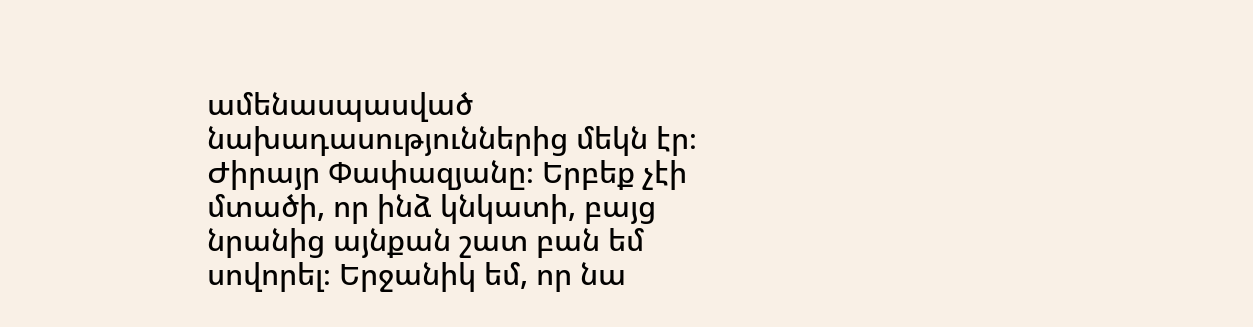ամենասպասված նախադասություններից մեկն էր։ Ժիրայր Փափազյանը։ Երբեք չէի մտածի, որ ինձ կնկատի, բայց նրանից այնքան շատ բան եմ սովորել։ Երջանիկ եմ, որ նա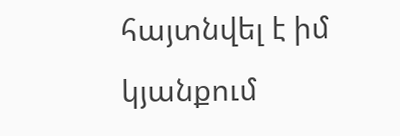հայտնվել է իմ կյանքում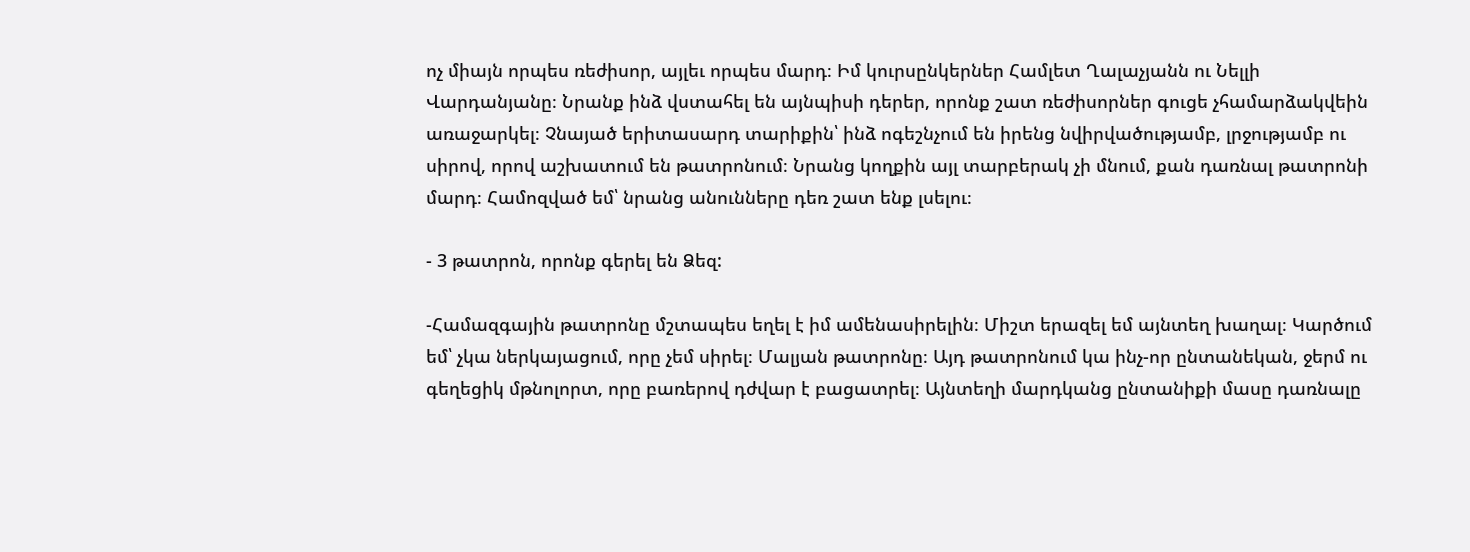ոչ միայն որպես ռեժիսոր, այլեւ որպես մարդ։ Իմ կուրսընկերներ Համլետ Ղալաչյանն ու Նելլի Վարդանյանը։ Նրանք ինձ վստահել են այնպիսի դերեր, որոնք շատ ռեժիսորներ գուցե չհամարձակվեին առաջարկել։ Չնայած երիտասարդ տարիքին՝ ինձ ոգեշնչում են իրենց նվիրվածությամբ, լրջությամբ ու սիրով, որով աշխատում են թատրոնում։ Նրանց կողքին այլ տարբերակ չի մնում, քան դառնալ թատրոնի մարդ։ Համոզված եմ՝ նրանց անունները դեռ շատ ենք լսելու։

- 3 թատրոն, որոնք գերել են Ձեզ:

-Համազգային թատրոնը մշտապես եղել է իմ ամենասիրելին։ Միշտ երազել եմ այնտեղ խաղալ։ Կարծում եմ՝ չկա ներկայացում, որը չեմ սիրել։ Մալյան թատրոնը։ Այդ թատրոնում կա ինչ-որ ընտանեկան, ջերմ ու գեղեցիկ մթնոլորտ, որը բառերով դժվար է բացատրել։ Այնտեղի մարդկանց ընտանիքի մասը դառնալը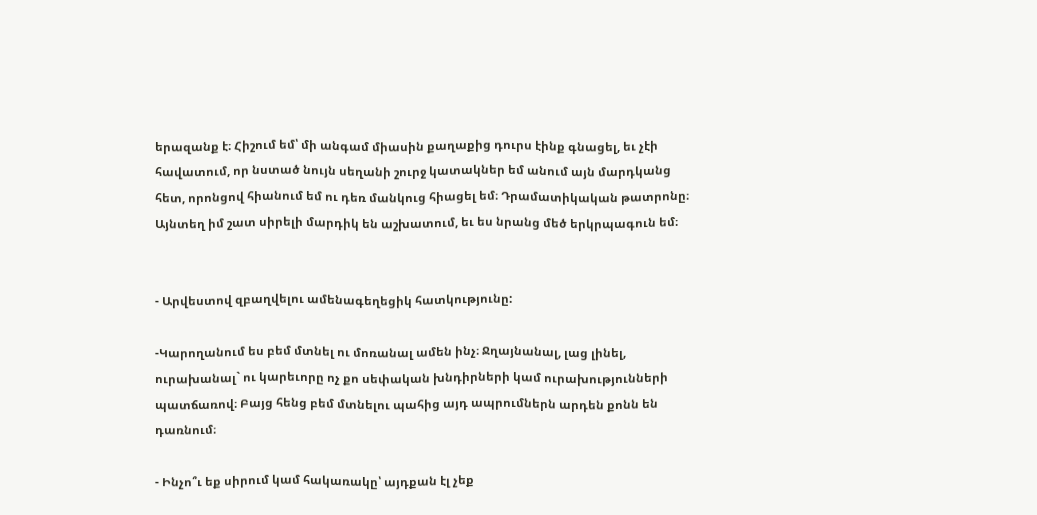երազանք է։ Հիշում եմ՝ մի անգամ միասին քաղաքից դուրս էինք գնացել, եւ չէի հավատում, որ նստած նույն սեղանի շուրջ կատակներ եմ անում այն մարդկանց հետ, որոնցով հիանում եմ ու դեռ մանկուց հիացել եմ։ Դրամատիկական թատրոնը։ Այնտեղ իմ շատ սիրելի մարդիկ են աշխատում, եւ ես նրանց մեծ երկրպագուն եմ։


- Արվեստով զբաղվելու ամենագեղեցիկ հատկությունը:

-Կարողանում ես բեմ մտնել ու մոռանալ ամեն ինչ։ Ջղայնանալ, լաց լինել, ուրախանալ` ու կարեւորը ոչ քո սեփական խնդիրների կամ ուրախությունների պատճառով։ Բայց հենց բեմ մտնելու պահից այդ ապրումներն արդեն քոնն են դառնում։

- Ինչո՞ւ եք սիրում կամ հակառակը՝ այդքան էլ չեք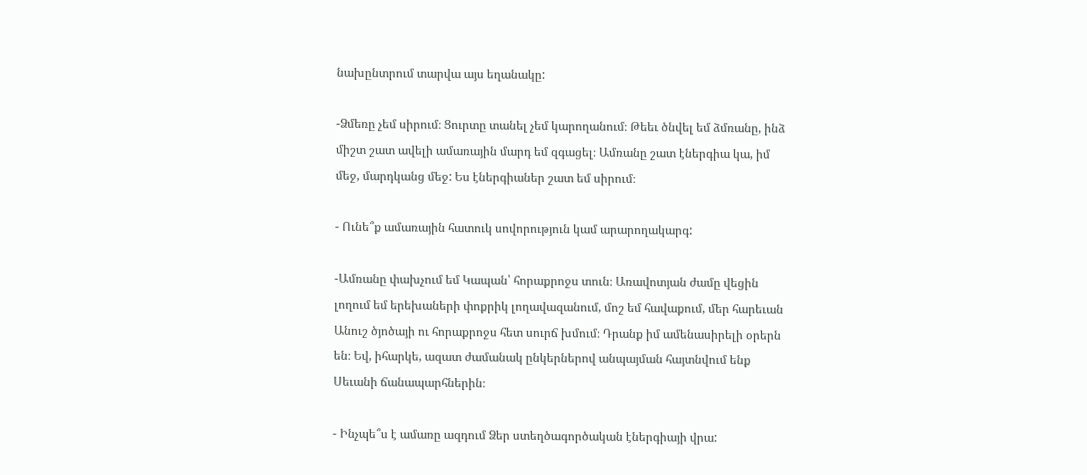նախընտրում տարվա այս եղանակը:

-Ձմեռը չեմ սիրում։ Ցուրտը տանել չեմ կարողանում։ Թեեւ ծնվել եմ ձմռանը, ինձ միշտ շատ ավելի ամառային մարդ եմ զգացել։ Ամռանը շատ էներգիա կա, իմ մեջ, մարդկանց մեջ: Ես էներգիաներ շատ եմ սիրում։

- Ունե՞ք ամառային հատուկ սովորություն կամ արարողակարգ:

-Ամռանը փախչում եմ Կապան՝ հորաքրոջս տուն։ Առավոտյան ժամը վեցին լողում եմ երեխաների փոքրիկ լողավազանում, մոշ եմ հավաքում, մեր հարեւան Անուշ ծյոծայի ու հորաքրոջս հետ սուրճ խմում։ Դրանք իմ ամենասիրելի օրերն են։ Եվ, իհարկե, ազատ ժամանակ ընկերներով անպայման հայտնվում ենք Սեւանի ճանապարհներին։

- Ինչպե՞ս է ամառը ազդում Ձեր ստեղծագործական էներգիայի վրա: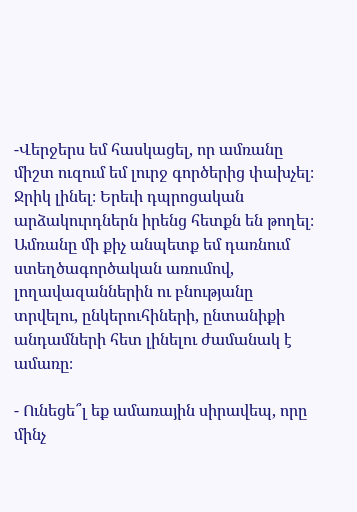-Վերջերս եմ հասկացել, որ ամռանը միշտ ուզում եմ լուրջ գործերից փախչել։ Ջրիկ լինել։ Երեւի դպրոցական արձակուրդներն իրենց հետքն են թողել։ Ամռանը մի քիչ անպետք եմ դառնում ստեղծագործական առումով, լողավազաններին ու բնությանը տրվելու, ընկերուհիների, ընտանիքի անդամների հետ լինելու ժամանակ է ամառը։

- Ունեցե՞լ եք ամառային սիրավեպ, որը մինչ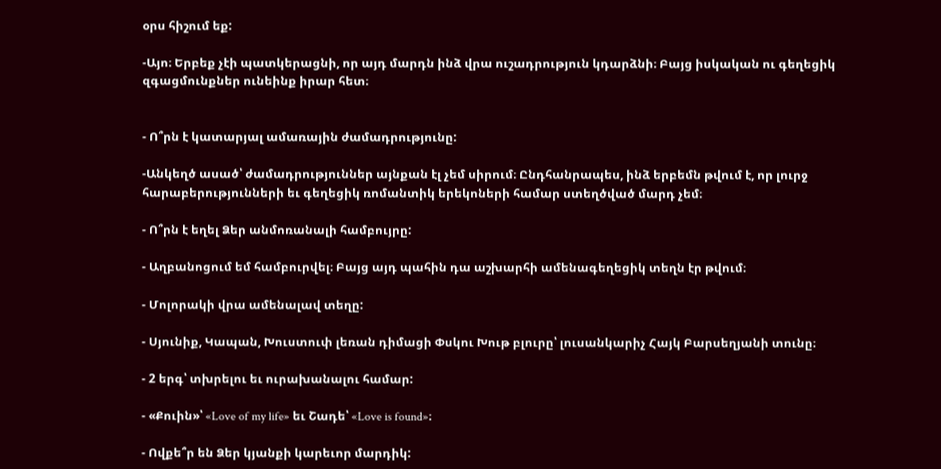օրս հիշում եք:

-Այո։ Երբեք չէի պատկերացնի, որ այդ մարդն ինձ վրա ուշադրություն կդարձնի։ Բայց իսկական ու գեղեցիկ զգացմունքներ ունեինք իրար հետ։


- Ո՞րն է կատարյալ ամառային ժամադրությունը:

-Անկեղծ ասած՝ ժամադրություններ այնքան էլ չեմ սիրում։ Ընդհանրապես, ինձ երբեմն թվում է, որ լուրջ հարաբերությունների եւ գեղեցիկ ռոմանտիկ երեկոների համար ստեղծված մարդ չեմ։

- Ո՞րն է եղել Ձեր անմոռանալի համբույրը:

- Աղբանոցում եմ համբուրվել։ Բայց այդ պահին դա աշխարհի ամենագեղեցիկ տեղն էր թվում։

- Մոլորակի վրա ամենալավ տեղը:

- Սյունիք, Կապան, Խուստուփ լեռան դիմացի Փսկու Խութ բլուրը՝ լուսանկարիչ Հայկ Բարսեղյանի տունը։

- 2 երգ՝ տխրելու եւ ուրախանալու համար:

- «Քուին»՝ «Love of my life» եւ Շադե՝ «Love is found»։

- Ովքե՞ր են Ձեր կյանքի կարեւոր մարդիկ: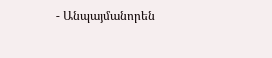- Անպայմանորեն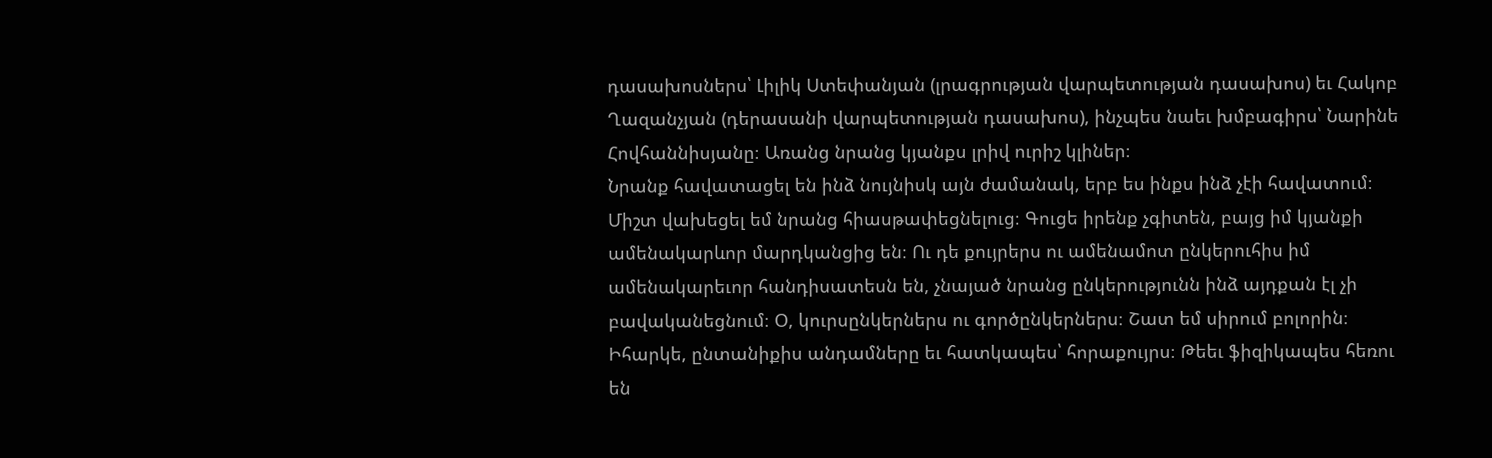դասախոսներս՝ Լիլիկ Ստեփանյան (լրագրության վարպետության դասախոս) եւ Հակոբ Ղազանչյան (դերասանի վարպետության դասախոս), ինչպես նաեւ խմբագիրս՝ Նարինե Հովհաննիսյանը։ Առանց նրանց կյանքս լրիվ ուրիշ կլիներ։
Նրանք հավատացել են ինձ նույնիսկ այն ժամանակ, երբ ես ինքս ինձ չէի հավատում։ Միշտ վախեցել եմ նրանց հիասթափեցնելուց։ Գուցե իրենք չգիտեն, բայց իմ կյանքի ամենակարևոր մարդկանցից են։ Ու դե քույրերս ու ամենամոտ ընկերուհիս իմ ամենակարեւոր հանդիսատեսն են, չնայած նրանց ընկերությունն ինձ այդքան էլ չի բավականեցնում։ Օ, կուրսընկերներս ու գործընկերներս։ Շատ եմ սիրում բոլորին։ Իհարկե, ընտանիքիս անդամները եւ հատկապես՝ հորաքույրս։ Թեեւ ֆիզիկապես հեռու են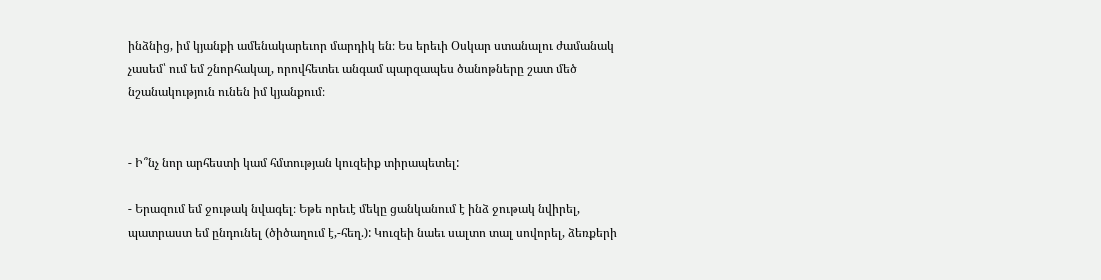ինձնից, իմ կյանքի ամենակարեւոր մարդիկ են։ Ես երեւի Օսկար ստանալու ժամանակ չասեմ՝ ում եմ շնորհակալ, որովհետեւ անգամ պարզապես ծանոթները շատ մեծ նշանակություն ունեն իմ կյանքում։


- Ի՞նչ նոր արհեստի կամ հմտության կուզեիք տիրապետել:

- Երազում եմ ջութակ նվագել։ Եթե որեւէ մեկը ցանկանում է ինձ ջութակ նվիրել, պատրաստ եմ ընդունել (ծիծաղում է,-հեղ.): Կուզեի նաեւ սալտո տալ սովորել, ձեռքերի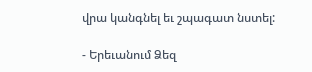վրա կանգնել եւ շպագատ նստել:

- Երեւանում Ձեզ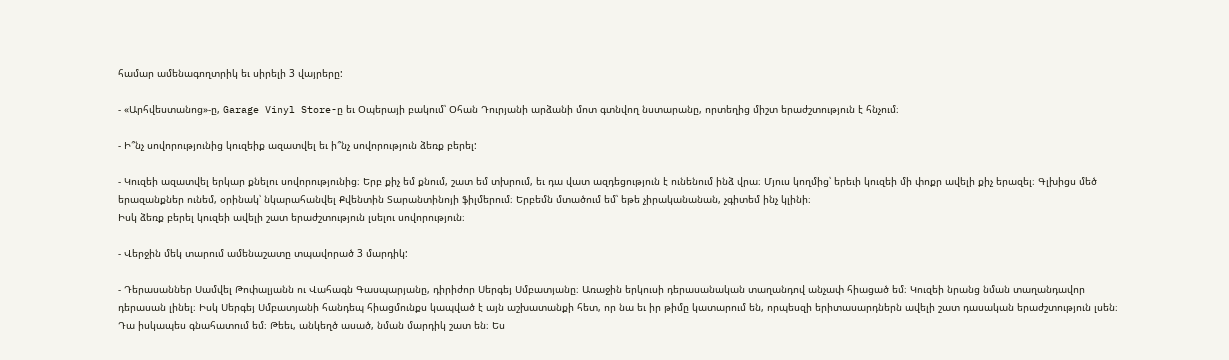համար ամենագողտրիկ եւ սիրելի 3 վայրերը:

- «Արհվեստանոց»-ը, Garage Vinyl Store-ը եւ Օպերայի բակում՝ Օհան Դուրյանի արձանի մոտ գտնվող նստարանը, որտեղից միշտ երաժշտություն է հնչում։

- Ի՞նչ սովորությունից կուզեիք ազատվել եւ ի՞նչ սովորություն ձեռք բերել:

- Կուզեի ազատվել երկար քնելու սովորությունից։ Երբ քիչ եմ քնում, շատ եմ տխրում, եւ դա վատ ազդեցություն է ունենում ինձ վրա։ Մյուս կողմից՝ երեւի կուզեի մի փոքր ավելի քիչ երազել։ Գլխիցս մեծ երազանքներ ունեմ, օրինակ՝ նկարահանվել Քվենտին Տարանտինոյի ֆիլմերում։ Երբեմն մտածում եմ՝ եթե չիրականանան, չգիտեմ ինչ կլինի։
Իսկ ձեռք բերել կուզեի ավելի շատ երաժշտություն լսելու սովորություն։

- Վերջին մեկ տարում ամենաշատը տպավորած 3 մարդիկ:

- Դերասաններ Սամվել Թոփալյանն ու Վահագն Գասպարյանը, դիրիժոր Սերգեյ Սմբատյանը։ Առաջին երկուսի դերասանական տաղանդով անչափ հիացած եմ։ Կուզեի նրանց նման տաղանդավոր դերասան լինել։ Իսկ Սերգեյ Սմբատյանի հանդեպ հիացմունքս կապված է այն աշխատանքի հետ, որ նա եւ իր թիմը կատարում են, որպեսզի երիտասարդներն ավելի շատ դասական երաժշտություն լսեն։ Դա իսկապես գնահատում եմ։ Թեեւ, անկեղծ ասած, նման մարդիկ շատ են։ Ես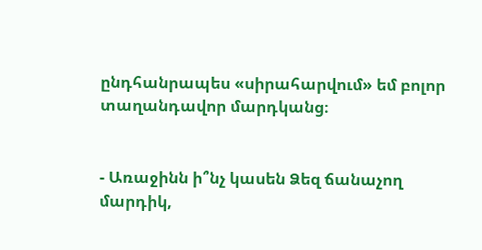ընդհանրապես «սիրահարվում» եմ բոլոր տաղանդավոր մարդկանց։


- Առաջինն ի՞նչ կասեն Ձեզ ճանաչող մարդիկ,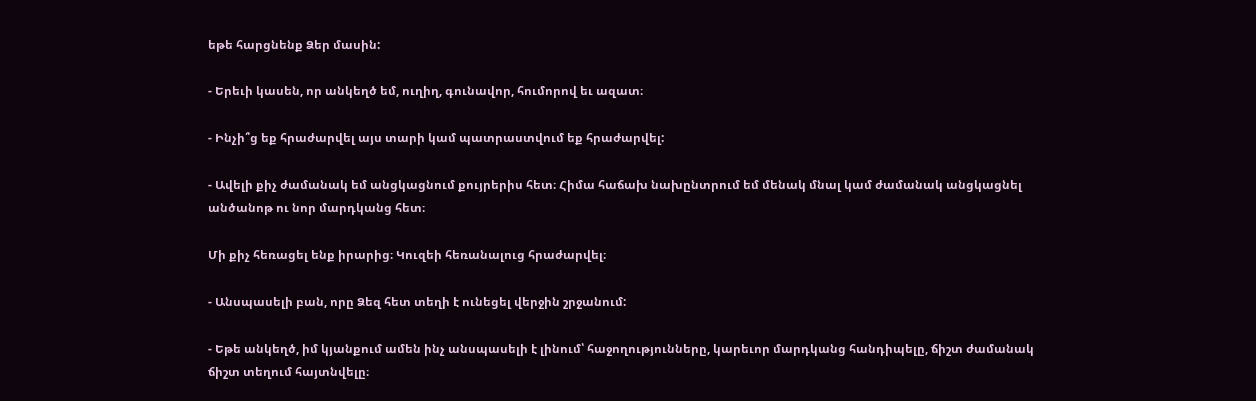եթե հարցնենք Ձեր մասին:

- Երեւի կասեն, որ անկեղծ եմ, ուղիղ, գունավոր, հումորով եւ ազատ։

- Ինչի՞ց եք հրաժարվել այս տարի կամ պատրաստվում եք հրաժարվել:

- Ավելի քիչ ժամանակ եմ անցկացնում քույրերիս հետ։ Հիմա հաճախ նախընտրում եմ մենակ մնալ կամ ժամանակ անցկացնել անծանոթ ու նոր մարդկանց հետ։

Մի քիչ հեռացել ենք իրարից։ Կուզեի հեռանալուց հրաժարվել։

- Անսպասելի բան, որը Ձեզ հետ տեղի է ունեցել վերջին շրջանում:

- Եթե անկեղծ, իմ կյանքում ամեն ինչ անսպասելի է լինում՝ հաջողությունները, կարեւոր մարդկանց հանդիպելը, ճիշտ ժամանակ ճիշտ տեղում հայտնվելը։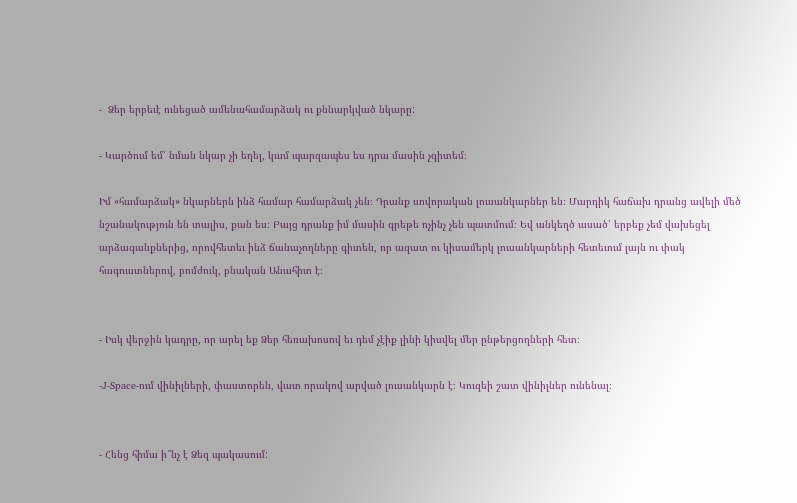-  Ձեր երբեւէ ունեցած ամենահամարձակ ու քննարկված նկարը:

- Կարծում եմ՝ նման նկար չի եղել, կամ պարզապես ես դրա մասին չգիտեմ։

Իմ «համարձակ» նկարներն ինձ համար համարձակ չեն։ Դրանք սովորական լուսանկարներ են։ Մարդիկ հաճախ դրանց ավելի մեծ նշանակություն են տալիս, քան ես։ Բայց դրանք իմ մասին գրեթե ոչինչ չեն պատմում։ Եվ անկեղծ ասած՝ երբեք չեմ վախեցել արձագանքներից, որովհետեւ ինձ ճանաչողները գիտեն, որ ազատ ու կիսամերկ լուսանկարների հետեւում լայն ու փակ հագուստներով, բոմժուկ, բնական Անահիտ է։


- Իսկ վերջին կադրը, որ արել եք Ձեր հեռախոսով եւ դեմ չէիք լինի կիսվել մեր ընթերցողների հետ։

-J-Space-ում վինիլների, փաստորեն, վատ որակով արված լուսանկարն է։ Կուզեի շատ վինիլներ ունենալ։


- Հենց հիմա ի՞նչ է Ձեզ պակասում: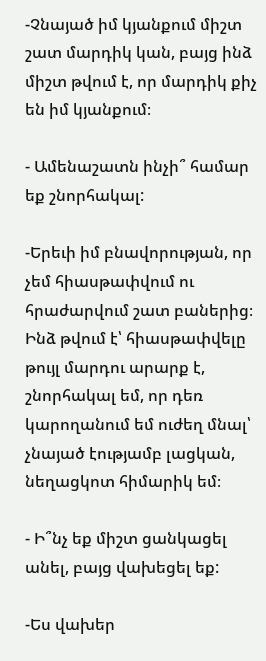-Չնայած իմ կյանքում միշտ շատ մարդիկ կան, բայց ինձ միշտ թվում է, որ մարդիկ քիչ են իմ կյանքում։

- Ամենաշատն ինչի՞ համար եք շնորհակալ:

-Երեւի իմ բնավորության, որ չեմ հիասթափվում ու հրաժարվում շատ բաներից։ Ինձ թվում է՝ հիասթափվելը թույլ մարդու արարք է, շնորհակալ եմ, որ դեռ կարողանում եմ ուժեղ մնալ՝ չնայած էությամբ լացկան, նեղացկոտ հիմարիկ եմ։

- Ի՞նչ եք միշտ ցանկացել անել, բայց վախեցել եք:

-Ես վախեր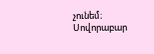չունեմ։ Սովորաբար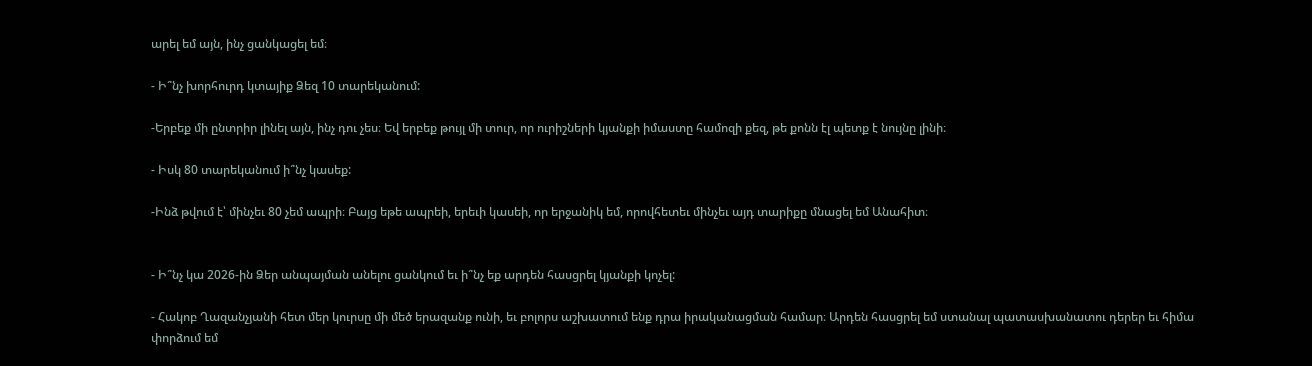արել եմ այն, ինչ ցանկացել եմ։

- Ի՞նչ խորհուրդ կտայիք Ձեզ 10 տարեկանում:

-Երբեք մի ընտրիր լինել այն, ինչ դու չես։ Եվ երբեք թույլ մի տուր, որ ուրիշների կյանքի իմաստը համոզի քեզ, թե քոնն էլ պետք է նույնը լինի։

- Իսկ 80 տարեկանում ի՞նչ կասեք:

-Ինձ թվում է՝ մինչեւ 80 չեմ ապրի։ Բայց եթե ապրեի, երեւի կասեի, որ երջանիկ եմ, որովհետեւ մինչեւ այդ տարիքը մնացել եմ Անահիտ։


- Ի՞նչ կա 2026-ին Ձեր անպայման անելու ցանկում եւ ի՞նչ եք արդեն հասցրել կյանքի կոչել:

- Հակոբ Ղազանչյանի հետ մեր կուրսը մի մեծ երազանք ունի, եւ բոլորս աշխատում ենք դրա իրականացման համար։ Արդեն հասցրել եմ ստանալ պատասխանատու դերեր եւ հիմա փորձում եմ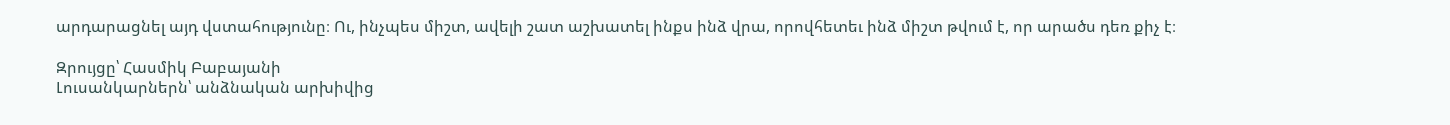արդարացնել այդ վստահությունը։ Ու, ինչպես միշտ, ավելի շատ աշխատել ինքս ինձ վրա, որովհետեւ ինձ միշտ թվում է, որ արածս դեռ քիչ է։

Զրույցը՝ Հասմիկ Բաբայանի
Լուսանկարներն՝ անձնական արխիվից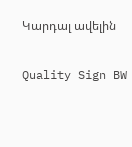Կարդալ ավելին

Quality Sign BW